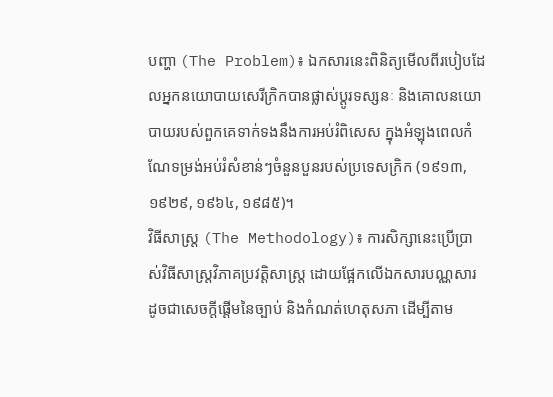បញ្ហា (The Problem)៖ ឯកសារនេះពិនិត្យមើលពីរបៀបដែលអ្នកនយោបាយសេរីក្រិកបានផ្លាស់ប្តូរទស្សនៈ និងគោលនយោបាយរបស់ពួកគេទាក់ទងនឹងការអប់រំពិសេស ក្នុងអំឡុងពេលកំណែទម្រង់អប់រំសំខាន់ៗចំនួនបួនរបស់ប្រទេសក្រិក (១៩១៣, ១៩២៩, ១៩៦៤, ១៩៨៥)។
វិធីសាស្ត្រ (The Methodology)៖ ការសិក្សានេះប្រើប្រាស់វិធីសាស្ត្រវិភាគប្រវត្តិសាស្ត្រ ដោយផ្អែកលើឯកសារបណ្ណសារ ដូចជាសេចក្តីផ្តើមនៃច្បាប់ និងកំណត់ហេតុសភា ដើម្បីតាម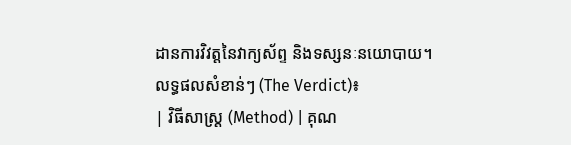ដានការវិវត្តនៃវាក្យស័ព្ទ និងទស្សនៈនយោបាយ។
លទ្ធផលសំខាន់ៗ (The Verdict)៖
| វិធីសាស្ត្រ (Method) | គុណ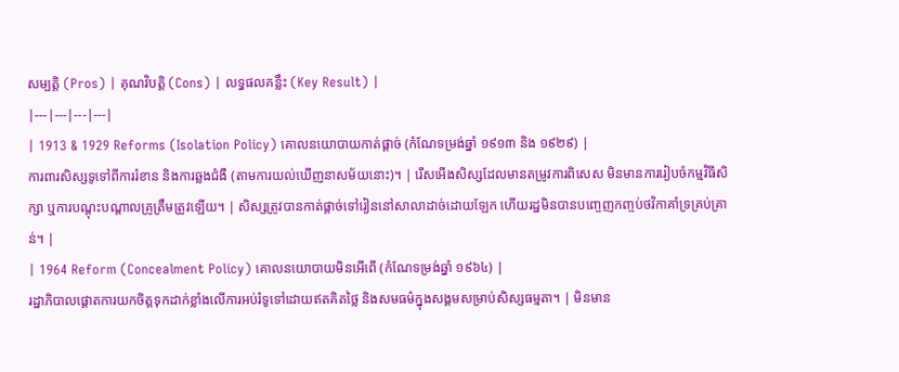សម្បត្តិ (Pros) | គុណវិបត្តិ (Cons) | លទ្ធផលគន្លឹះ (Key Result) |
|---|---|---|---|
| 1913 & 1929 Reforms (Isolation Policy) គោលនយោបាយកាត់ផ្តាច់ (កំណែទម្រង់ឆ្នាំ ១៩១៣ និង ១៩២៩) |
ការពារសិស្សទូទៅពីការរំខាន និងការឆ្លងជំងឺ (តាមការយល់ឃើញនាសម័យនោះ)។ | រើសអើងសិស្សដែលមានតម្រូវការពិសេស មិនមានការរៀបចំកម្មវិធីសិក្សា ឬការបណ្តុះបណ្តាលគ្រូត្រឹមត្រូវឡើយ។ | សិស្សត្រូវបានកាត់ផ្តាច់ទៅរៀននៅសាលាដាច់ដោយឡែក ហើយរដ្ឋមិនបានបញ្ចេញកញ្ចប់ថវិកាគាំទ្រគ្រប់គ្រាន់។ |
| 1964 Reform (Concealment Policy) គោលនយោបាយមិនអើពើ (កំណែទម្រង់ឆ្នាំ ១៩៦៤) |
រដ្ឋាភិបាលផ្តោតការយកចិត្តទុកដាក់ខ្លាំងលើការអប់រំទូទៅដោយឥតគិតថ្លៃ និងសមធម៌ក្នុងសង្គមសម្រាប់សិស្សធម្មតា។ | មិនមាន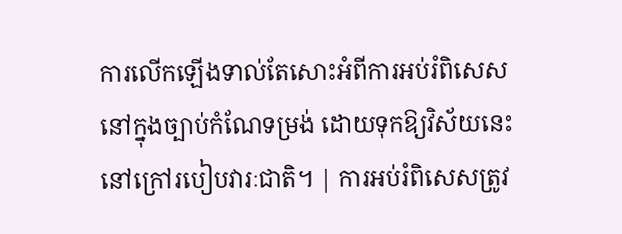ការលើកឡើងទាល់តែសោះអំពីការអប់រំពិសេសនៅក្នុងច្បាប់កំណែទម្រង់ ដោយទុកឱ្យវិស័យនេះនៅក្រៅរបៀបវារៈជាតិ។ | ការអប់រំពិសេសត្រូវ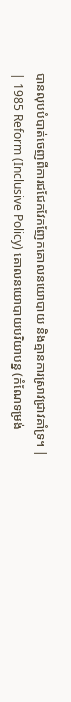បានលុបបំបាត់ចេញពីការជជែកវែកញែកគោលនយោបាយ និងគ្មានការស្រាវជ្រាវគាំទ្រ។ |
| 1985 Reform (Inclusive Policy) គោលនយោបាយបរិយាបន្ន (កំណែទម្រង់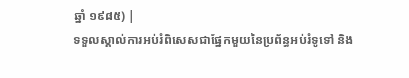ឆ្នាំ ១៩៨៥) |
ទទួលស្គាល់ការអប់រំពិសេសជាផ្នែកមួយនៃប្រព័ន្ធអប់រំទូទៅ និង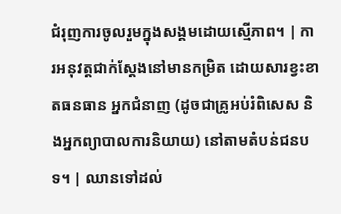ជំរុញការចូលរួមក្នុងសង្គមដោយស្មើភាព។ | ការអនុវត្តជាក់ស្តែងនៅមានកម្រិត ដោយសារខ្វះខាតធនធាន អ្នកជំនាញ (ដូចជាគ្រូអប់រំពិសេស និងអ្នកព្យាបាលការនិយាយ) នៅតាមតំបន់ជនបទ។ | ឈានទៅដល់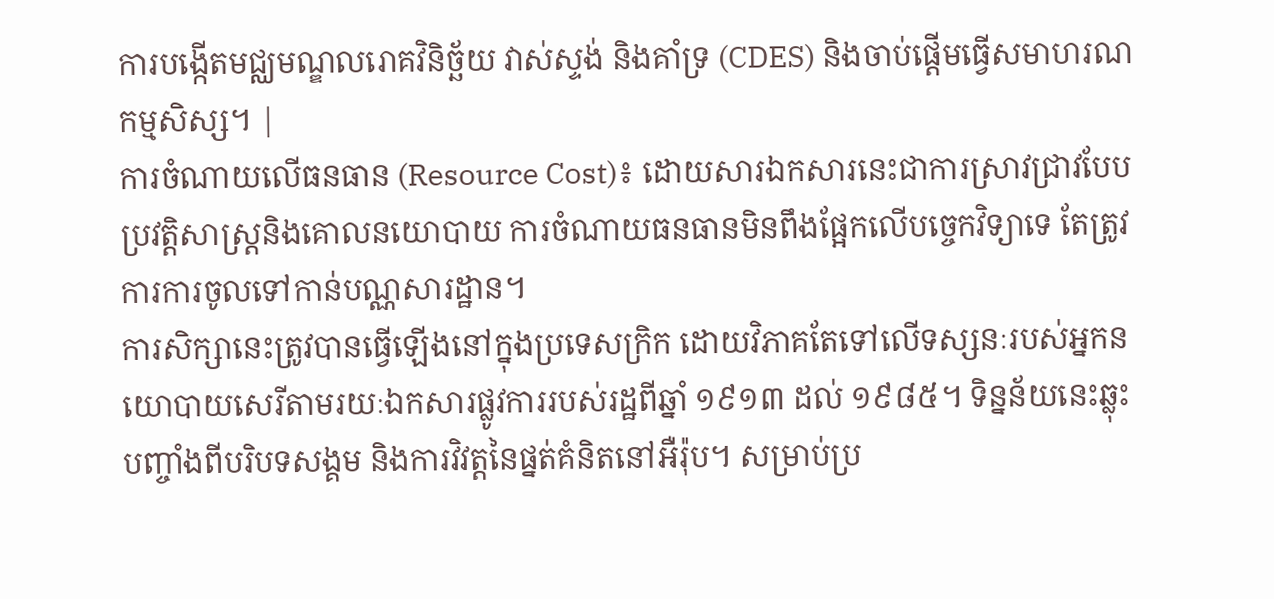ការបង្កើតមជ្ឈមណ្ឌលរោគវិនិច្ឆ័យ វាស់ស្ទង់ និងគាំទ្រ (CDES) និងចាប់ផ្តើមធ្វើសមាហរណកម្មសិស្ស។ |
ការចំណាយលើធនធាន (Resource Cost)៖ ដោយសារឯកសារនេះជាការស្រាវជ្រាវបែបប្រវត្តិសាស្ត្រនិងគោលនយោបាយ ការចំណាយធនធានមិនពឹងផ្អែកលើបច្ចេកវិទ្យាទេ តែត្រូវការការចូលទៅកាន់បណ្ណសារដ្ឋាន។
ការសិក្សានេះត្រូវបានធ្វើឡើងនៅក្នុងប្រទេសក្រិក ដោយវិភាគតែទៅលើទស្សនៈរបស់អ្នកនយោបាយសេរីតាមរយៈឯកសារផ្លូវការរបស់រដ្ឋពីឆ្នាំ ១៩១៣ ដល់ ១៩៨៥។ ទិន្នន័យនេះឆ្លុះបញ្ចាំងពីបរិបទសង្គម និងការវិវត្តនៃផ្នត់គំនិតនៅអឺរ៉ុប។ សម្រាប់ប្រ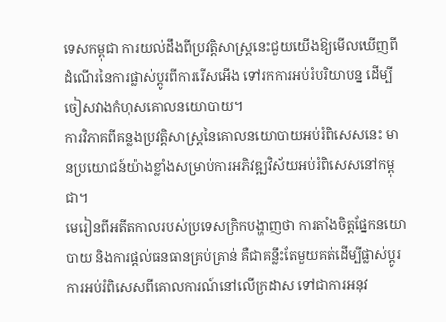ទេសកម្ពុជា ការយល់ដឹងពីប្រវត្តិសាស្រ្តនេះជួយយើងឱ្យមើលឃើញពីដំណើរនៃការផ្លាស់ប្តូរពីការរើសអើង ទៅរកការអប់រំបរិយាបន្ន ដើម្បីចៀសវាងកំហុសគោលនយោបាយ។
ការវិភាគពីគន្លងប្រវត្តិសាស្ត្រនៃគោលនយោបាយអប់រំពិសេសនេះ មានប្រយោជន៍យ៉ាងខ្លាំងសម្រាប់ការអភិវឌ្ឍវិស័យអប់រំពិសេសនៅកម្ពុជា។
មេរៀនពីអតីតកាលរបស់ប្រទេសក្រិកបង្ហាញថា ការតាំងចិត្តផ្នែកនយោបាយ និងការផ្តល់ធនធានគ្រប់គ្រាន់ គឺជាគន្លឹះតែមួយគត់ដើម្បីផ្លាស់ប្តូរការអប់រំពិសេសពីគោលការណ៍នៅលើក្រដាស ទៅជាការអនុវ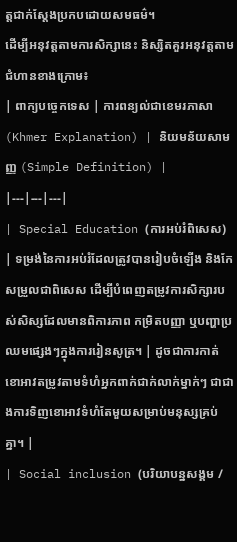ត្តជាក់ស្តែងប្រកបដោយសមធម៌។
ដើម្បីអនុវត្តតាមការសិក្សានេះ និស្សិតគួរអនុវត្តតាមជំហានខាងក្រោម៖
| ពាក្យបច្ចេកទេស | ការពន្យល់ជាខេមរភាសា (Khmer Explanation) | និយមន័យសាមញ្ញ (Simple Definition) |
|---|---|---|
| Special Education (ការអប់រំពិសេស) | ទម្រង់នៃការអប់រំដែលត្រូវបានរៀបចំឡើង និងកែសម្រួលជាពិសេស ដើម្បីបំពេញតម្រូវការសិក្សារបស់សិស្សដែលមានពិការភាព កម្រិតបញ្ញា ឬបញ្ហាប្រឈមផ្សេងៗក្នុងការរៀនសូត្រ។ | ដូចជាការកាត់ខោអាវតម្រូវតាមទំហំអ្នកពាក់ជាក់លាក់ម្នាក់ៗ ជាជាងការទិញខោអាវទំហំតែមួយសម្រាប់មនុស្សគ្រប់គ្នា។ |
| Social inclusion (បរិយាបន្នសង្គម /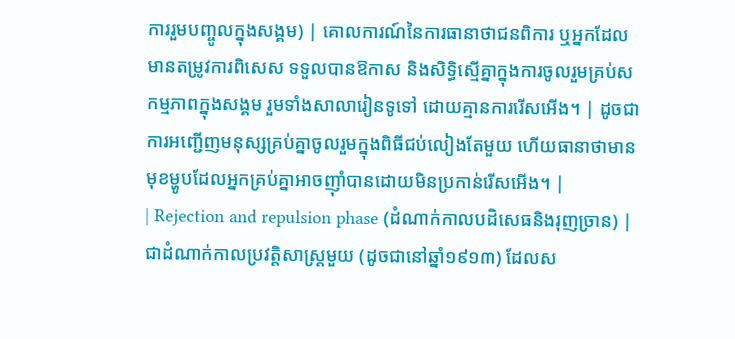ការរួមបញ្ចូលក្នុងសង្គម) | គោលការណ៍នៃការធានាថាជនពិការ ឬអ្នកដែលមានតម្រូវការពិសេស ទទួលបានឱកាស និងសិទ្ធិស្មើគ្នាក្នុងការចូលរួមគ្រប់សកម្មភាពក្នុងសង្គម រួមទាំងសាលារៀនទូទៅ ដោយគ្មានការរើសអើង។ | ដូចជាការអញ្ជើញមនុស្សគ្រប់គ្នាចូលរួមក្នុងពិធីជប់លៀងតែមួយ ហើយធានាថាមានមុខម្ហូបដែលអ្នកគ្រប់គ្នាអាចញ៉ាំបានដោយមិនប្រកាន់រើសអើង។ |
| Rejection and repulsion phase (ដំណាក់កាលបដិសេធនិងរុញច្រាន) | ជាដំណាក់កាលប្រវត្តិសាស្ត្រមួយ (ដូចជានៅឆ្នាំ១៩១៣) ដែលស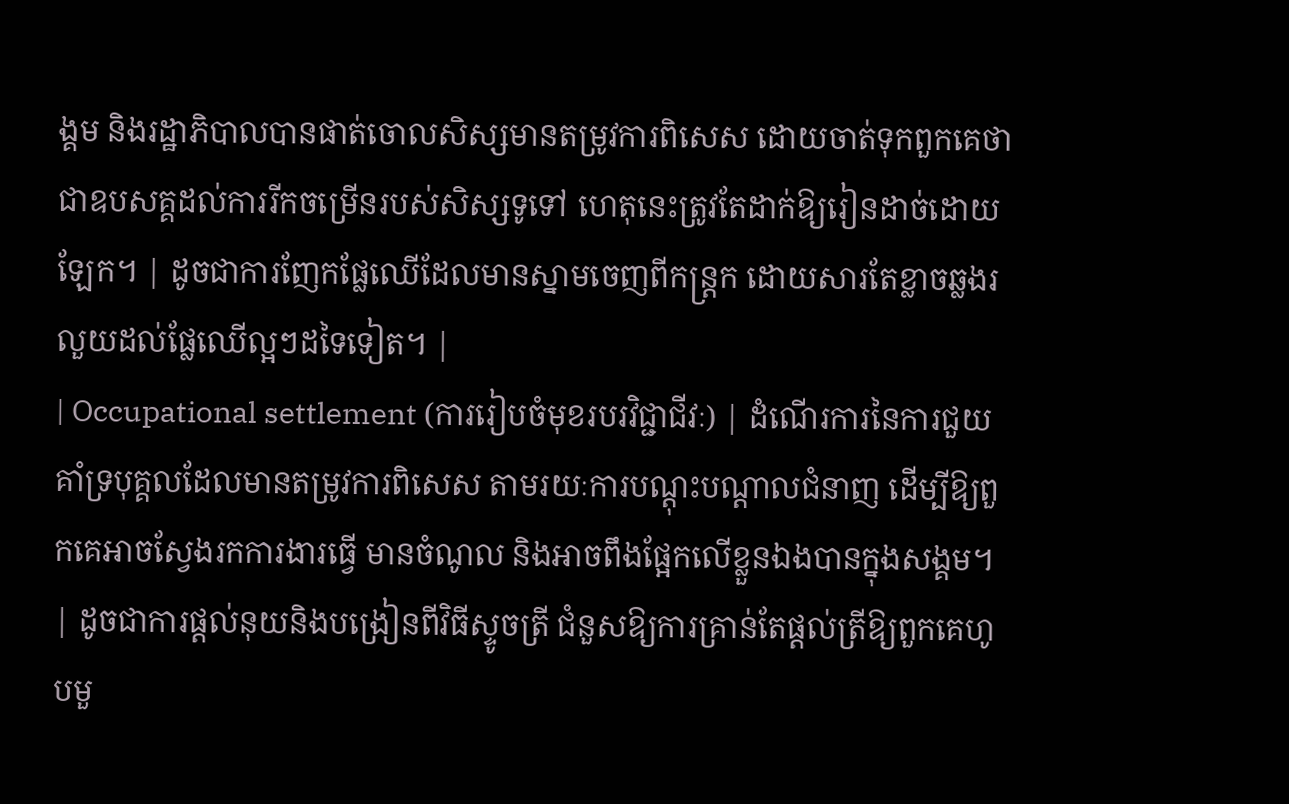ង្គម និងរដ្ឋាភិបាលបានផាត់ចោលសិស្សមានតម្រូវការពិសេស ដោយចាត់ទុកពួកគេថាជាឧបសគ្គដល់ការរីកចម្រើនរបស់សិស្សទូទៅ ហេតុនេះត្រូវតែដាក់ឱ្យរៀនដាច់ដោយឡែក។ | ដូចជាការញែកផ្លែឈើដែលមានស្នាមចេញពីកន្ត្រក ដោយសារតែខ្លាចឆ្លងរលួយដល់ផ្លែឈើល្អៗដទៃទៀត។ |
| Occupational settlement (ការរៀបចំមុខរបរវិជ្ជាជីវៈ) | ដំណើរការនៃការជួយគាំទ្របុគ្គលដែលមានតម្រូវការពិសេស តាមរយៈការបណ្តុះបណ្តាលជំនាញ ដើម្បីឱ្យពួកគេអាចស្វែងរកការងារធ្វើ មានចំណូល និងអាចពឹងផ្អែកលើខ្លួនឯងបានក្នុងសង្គម។ | ដូចជាការផ្តល់នុយនិងបង្រៀនពីវិធីស្ទូចត្រី ជំនួសឱ្យការគ្រាន់តែផ្តល់ត្រីឱ្យពួកគេហូបមួ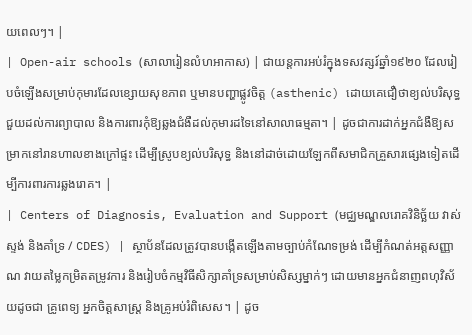យពេលៗ។ |
| Open-air schools (សាលារៀនលំហអាកាស) | ជាយន្តការអប់រំក្នុងទសវត្សរ៍ឆ្នាំ១៩២០ ដែលរៀបចំឡើងសម្រាប់កុមារដែលខ្សោយសុខភាព ឬមានបញ្ហាផ្លូវចិត្ត (asthenic) ដោយគេជឿថាខ្យល់បរិសុទ្ធជួយដល់ការព្យាបាល និងការពារកុំឱ្យឆ្លងជំងឺដល់កុមារដទៃនៅសាលាធម្មតា។ | ដូចជាការដាក់អ្នកជំងឺឱ្យសម្រាកនៅរានហាលខាងក្រៅផ្ទះ ដើម្បីស្រូបខ្យល់បរិសុទ្ធ និងនៅដាច់ដោយឡែកពីសមាជិកគ្រួសារផ្សេងទៀតដើម្បីការពារការឆ្លងរោគ។ |
| Centers of Diagnosis, Evaluation and Support (មជ្ឈមណ្ឌលរោគវិនិច្ឆ័យ វាស់ស្ទង់ និងគាំទ្រ / CDES) | ស្ថាប័នដែលត្រូវបានបង្កើតឡើងតាមច្បាប់កំណែទម្រង់ ដើម្បីកំណត់អត្តសញ្ញាណ វាយតម្លៃកម្រិតតម្រូវការ និងរៀបចំកម្មវិធីសិក្សាគាំទ្រសម្រាប់សិស្សម្នាក់ៗ ដោយមានអ្នកជំនាញពហុវិស័យដូចជា គ្រូពេទ្យ អ្នកចិត្តសាស្ត្រ និងគ្រូអប់រំពិសេស។ | ដូច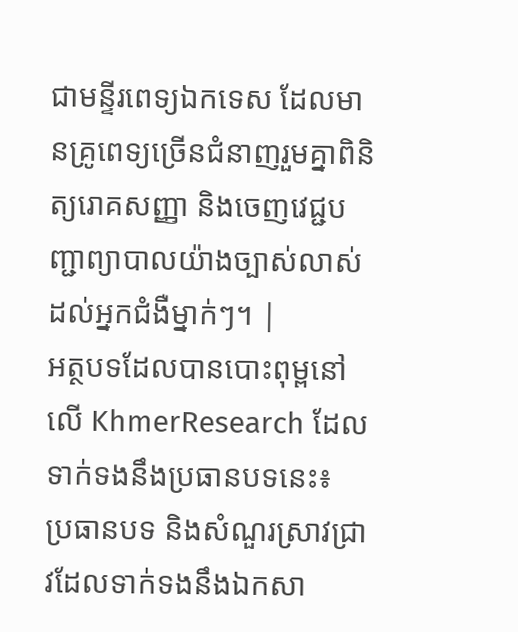ជាមន្ទីរពេទ្យឯកទេស ដែលមានគ្រូពេទ្យច្រើនជំនាញរួមគ្នាពិនិត្យរោគសញ្ញា និងចេញវេជ្ជបញ្ជាព្យាបាលយ៉ាងច្បាស់លាស់ដល់អ្នកជំងឺម្នាក់ៗ។ |
អត្ថបទដែលបានបោះពុម្ពនៅលើ KhmerResearch ដែលទាក់ទងនឹងប្រធានបទនេះ៖
ប្រធានបទ និងសំណួរស្រាវជ្រាវដែលទាក់ទងនឹងឯកសា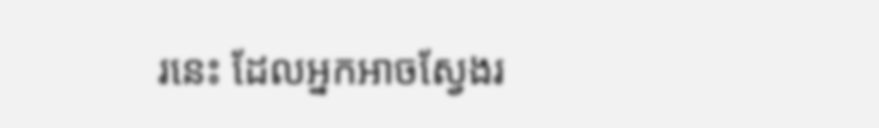រនេះ ដែលអ្នកអាចស្វែងរ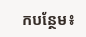កបន្ថែម៖